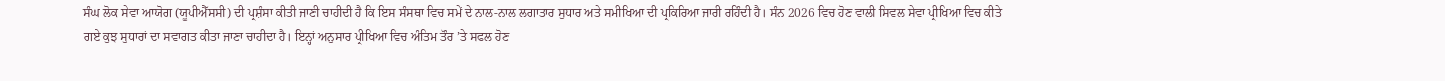ਸੰਘ ਲੋਕ ਸੇਵਾ ਆਯੋਗ (ਯੂਪੀਐੱਸਸੀ) ਦੀ ਪ੍ਰਸ਼ੰਸਾ ਕੀਤੀ ਜਾਣੀ ਚਾਹੀਦੀ ਹੈ ਕਿ ਇਸ ਸੰਸਥਾ ਵਿਚ ਸਮੇਂ ਦੇ ਨਾਲ-ਨਾਲ ਲਗਾਤਾਰ ਸੁਧਾਰ ਅਤੇ ਸਮੀਖਿਆ ਦੀ ਪ੍ਰਕਿਰਿਆ ਜਾਰੀ ਰਹਿੰਦੀ ਹੈ। ਸੰਨ 2026 ਵਿਚ ਹੋਣ ਵਾਲੀ ਸਿਵਲ ਸੇਵਾ ਪ੍ਰੀਖਿਆ ਵਿਚ ਕੀਤੇ ਗਏ ਕੁਝ ਸੁਧਾਰਾਂ ਦਾ ਸਵਾਗਤ ਕੀਤਾ ਜਾਣਾ ਚਾਹੀਦਾ ਹੈ। ਇਨ੍ਹਾਂ ਅਨੁਸਾਰ ਪ੍ਰੀਖਿਆ ਵਿਚ ਅੰਤਿਮ ਤੌਰ ’ਤੇ ਸਫਲ ਹੋਣ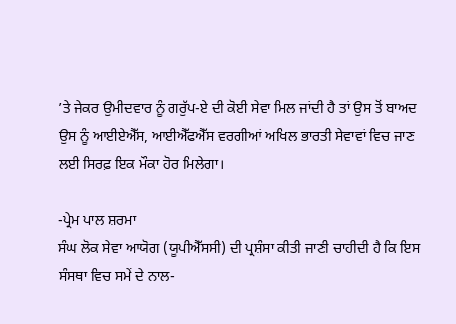’ਤੇ ਜੇਕਰ ਉਮੀਦਵਾਰ ਨੂੰ ਗਰੁੱਪ-ਏ ਦੀ ਕੋਈ ਸੇਵਾ ਮਿਲ ਜਾਂਦੀ ਹੈ ਤਾਂ ਉਸ ਤੋਂ ਬਾਅਦ ਉਸ ਨੂੰ ਆਈਏਐੱਸ, ਆਈਐੱਫਐੱਸ ਵਰਗੀਆਂ ਅਖਿਲ ਭਾਰਤੀ ਸੇਵਾਵਾਂ ਵਿਚ ਜਾਣ ਲਈ ਸਿਰਫ਼ ਇਕ ਮੌਕਾ ਹੋਰ ਮਿਲੇਗਾ।

-ਪ੍ਰੇਮ ਪਾਲ ਸ਼ਰਮਾ
ਸੰਘ ਲੋਕ ਸੇਵਾ ਆਯੋਗ (ਯੂਪੀਐੱਸਸੀ) ਦੀ ਪ੍ਰਸ਼ੰਸਾ ਕੀਤੀ ਜਾਣੀ ਚਾਹੀਦੀ ਹੈ ਕਿ ਇਸ ਸੰਸਥਾ ਵਿਚ ਸਮੇਂ ਦੇ ਨਾਲ-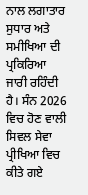ਨਾਲ ਲਗਾਤਾਰ ਸੁਧਾਰ ਅਤੇ ਸਮੀਖਿਆ ਦੀ ਪ੍ਰਕਿਰਿਆ ਜਾਰੀ ਰਹਿੰਦੀ ਹੈ। ਸੰਨ 2026 ਵਿਚ ਹੋਣ ਵਾਲੀ ਸਿਵਲ ਸੇਵਾ ਪ੍ਰੀਖਿਆ ਵਿਚ ਕੀਤੇ ਗਏ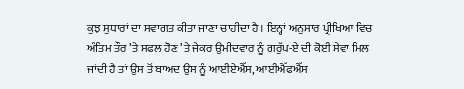ਕੁਝ ਸੁਧਾਰਾਂ ਦਾ ਸਵਾਗਤ ਕੀਤਾ ਜਾਣਾ ਚਾਹੀਦਾ ਹੈ। ਇਨ੍ਹਾਂ ਅਨੁਸਾਰ ਪ੍ਰੀਖਿਆ ਵਿਚ ਅੰਤਿਮ ਤੌਰ ’ਤੇ ਸਫਲ ਹੋਣ ’ਤੇ ਜੇਕਰ ਉਮੀਦਵਾਰ ਨੂੰ ਗਰੁੱਪ-ਏ ਦੀ ਕੋਈ ਸੇਵਾ ਮਿਲ ਜਾਂਦੀ ਹੈ ਤਾਂ ਉਸ ਤੋਂ ਬਾਅਦ ਉਸ ਨੂੰ ਆਈਏਐੱਸ, ਆਈਐੱਫਐੱਸ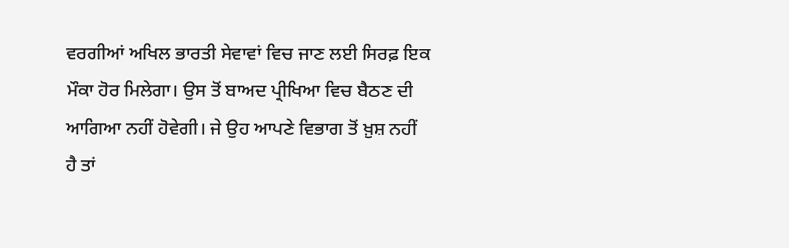ਵਰਗੀਆਂ ਅਖਿਲ ਭਾਰਤੀ ਸੇਵਾਵਾਂ ਵਿਚ ਜਾਣ ਲਈ ਸਿਰਫ਼ ਇਕ ਮੌਕਾ ਹੋਰ ਮਿਲੇਗਾ। ਉਸ ਤੋਂ ਬਾਅਦ ਪ੍ਰੀਖਿਆ ਵਿਚ ਬੈਠਣ ਦੀ ਆਗਿਆ ਨਹੀਂ ਹੋਵੇਗੀ। ਜੇ ਉਹ ਆਪਣੇ ਵਿਭਾਗ ਤੋਂ ਖ਼ੁਸ਼ ਨਹੀਂ ਹੈ ਤਾਂ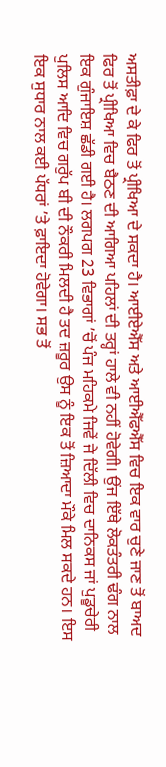ਅਸਤੀਫ਼ਾ ਦੇ ਕੇ ਫਿਰ ਤੋਂ ਪ੍ਰੀਖਿਆ ਦੇ ਸਕਦਾ ਹੈ। ਆਈਏਐੱਸ ਅਤੇ ਆਈਐੱਫਐੱਸ ਵਿਚ ਇਕ ਵਾਰ ਚੁਣੇ ਜਾਣ ਤੋਂ ਬਾਅਦ ਫਿਰ ਤੋਂ ਪ੍ਰੀਖਿਆ ਵਿਚ ਬੈਠਣ ਦੀ ਆਗਿਆ ਪਹਿਲਾਂ ਦੀ ਤਰ੍ਹਾਂ ਹਾਲੇ ਵੀ ਨਹੀਂ ਹੋਵੇਗੀ। ਉਂਜ ਇੱਥੇ ਲੋਕਤੰਤਰੀ ਢੰਗ ਨਾਲ ਇਕ ਗੁੰਜਾਇਸ਼ ਛੱਡੀ ਗਈ ਹੈ। ਲਗਪਗ 23 ਵਿਭਾਗਾਂ ’ਚੋਂ ਪੰਜ ਮਹਿਕਮੇ ਜਿਵੇਂ ਜੇ ਦਿੱਲੀ ਵਿਚ ਦਾਨਿਕਸ ਜਾਂ ਪੁਡੂਚੇਰੀ ਪੁਲਿਸ ਆਦਿ ਵਿਚ ਗਰੁੱਪ ਬੀ ਦੀ ਨੌਕਰੀ ਮਿਲਦੀ ਹੈ ਤਦ ਜ਼ਰੂਰ ਉਸ ਨੂੰ ਇਕ ਤੋਂ ਜ਼ਿਆਦਾ ਮੌਕੇ ਮਿਲ ਸਕਦੇ ਹਨ। ਇਸ ਇਕ ਸੁਧਾਰ ਨਾਲ ਕਈ ਪੱਧਰਾਂ ’ਤੇ ਫ਼ਾਇਦਾ ਹੋਵੇਗਾ। ਸਭ ਤੋਂ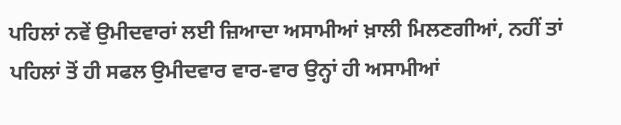ਪਹਿਲਾਂ ਨਵੇਂ ਉਮੀਦਵਾਰਾਂ ਲਈ ਜ਼ਿਆਦਾ ਅਸਾਮੀਆਂ ਖ਼ਾਲੀ ਮਿਲਣਗੀਆਂ, ਨਹੀਂ ਤਾਂ ਪਹਿਲਾਂ ਤੋਂ ਹੀ ਸਫਲ ਉਮੀਦਵਾਰ ਵਾਰ-ਵਾਰ ਉਨ੍ਹਾਂ ਹੀ ਅਸਾਮੀਆਂ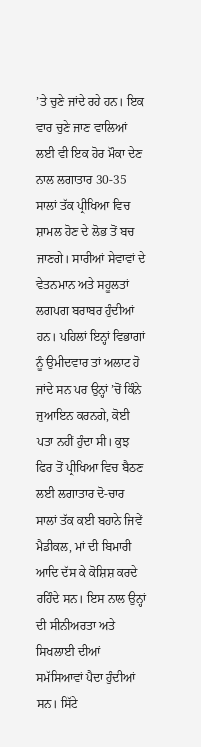’ਤੇ ਚੁਣੇ ਜਾਂਦੇ ਰਹੇ ਹਨ। ਇਕ ਵਾਰ ਚੁਣੇ ਜਾਣ ਵਾਲਿਆਂ ਲਈ ਵੀ ਇਕ ਹੋਰ ਮੌਕਾ ਦੇਣ ਨਾਲ ਲਗਾਤਾਰ 30-35 ਸਾਲਾਂ ਤੱਕ ਪ੍ਰੀਖਿਆ ਵਿਚ ਸ਼ਾਮਲ ਹੋਣ ਦੇ ਲੋਭ ਤੋਂ ਬਚ ਜਾਣਗੇ। ਸਾਰੀਆਂ ਸੇਵਾਵਾਂ ਦੇ ਵੇਤਨਮਾਨ ਅਤੇ ਸਹੂਲਤਾਂ ਲਗਪਗ ਬਰਾਬਰ ਹੁੰਦੀਆਂ ਹਨ। ਪਹਿਲਾਂ ਇਨ੍ਹਾਂ ਵਿਭਾਗਾਂ ਨੂੰ ਉਮੀਦਵਾਰ ਤਾਂ ਅਲਾਟ ਹੋ ਜਾਂਦੇ ਸਨ ਪਰ ਉਨ੍ਹਾਂ ’ਚੋਂ ਕਿੰਨੇ ਜੁਆਇਨ ਕਰਨਗੇ, ਕੋਈ ਪਤਾ ਨਹੀਂ ਹੁੰਦਾ ਸੀ। ਕੁਝ ਫਿਰ ਤੋਂ ਪ੍ਰੀਖਿਆ ਵਿਚ ਬੈਠਣ ਲਈ ਲਗਾਤਾਰ ਦੋ-ਚਾਰ ਸਾਲਾਂ ਤੱਕ ਕਈ ਬਹਾਨੇ ਜਿਵੇਂ ਮੈਡੀਕਲ, ਮਾਂ ਦੀ ਬਿਮਾਰੀ ਆਦਿ ਦੱਸ ਕੇ ਕੋਸ਼ਿਸ਼ ਕਰਦੇ ਰਹਿੰਦੇ ਸਨ। ਇਸ ਨਾਲ ਉਨ੍ਹਾਂ ਦੀ ਸੀਨੀਅਰਤਾ ਅਤੇ ਸਿਖਲਾਈ ਦੀਆਂ ਸਮੱਸਿਆਵਾਂ ਪੈਦਾ ਹੁੰਦੀਆਂ ਸਨ। ਸਿੱਟੇ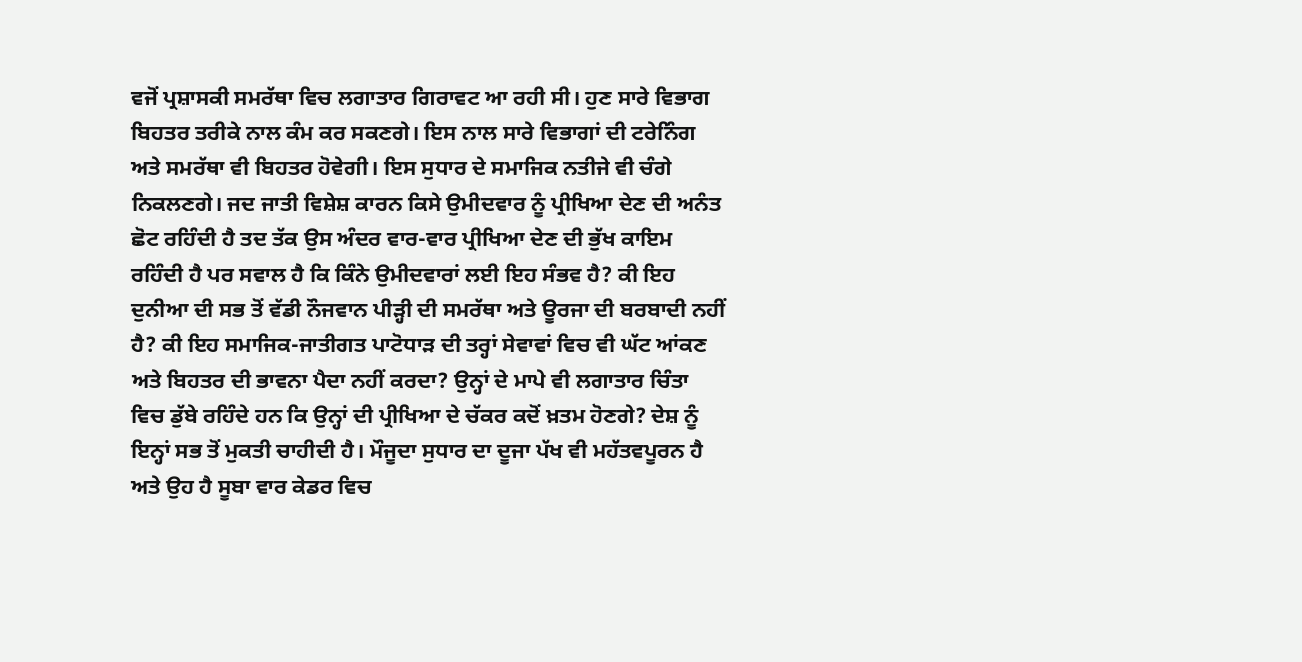ਵਜੋਂ ਪ੍ਰਸ਼ਾਸਕੀ ਸਮਰੱਥਾ ਵਿਚ ਲਗਾਤਾਰ ਗਿਰਾਵਟ ਆ ਰਹੀ ਸੀ। ਹੁਣ ਸਾਰੇ ਵਿਭਾਗ ਬਿਹਤਰ ਤਰੀਕੇ ਨਾਲ ਕੰਮ ਕਰ ਸਕਣਗੇ। ਇਸ ਨਾਲ ਸਾਰੇ ਵਿਭਾਗਾਂ ਦੀ ਟਰੇਨਿੰਗ ਅਤੇ ਸਮਰੱਥਾ ਵੀ ਬਿਹਤਰ ਹੋਵੇਗੀ। ਇਸ ਸੁਧਾਰ ਦੇ ਸਮਾਜਿਕ ਨਤੀਜੇ ਵੀ ਚੰਗੇ ਨਿਕਲਣਗੇ। ਜਦ ਜਾਤੀ ਵਿਸ਼ੇਸ਼ ਕਾਰਨ ਕਿਸੇ ਉਮੀਦਵਾਰ ਨੂੰ ਪ੍ਰੀਖਿਆ ਦੇਣ ਦੀ ਅਨੰਤ ਛੋਟ ਰਹਿੰਦੀ ਹੈ ਤਦ ਤੱਕ ਉਸ ਅੰਦਰ ਵਾਰ-ਵਾਰ ਪ੍ਰੀਖਿਆ ਦੇਣ ਦੀ ਭੁੱਖ ਕਾਇਮ ਰਹਿੰਦੀ ਹੈ ਪਰ ਸਵਾਲ ਹੈ ਕਿ ਕਿੰਨੇ ਉਮੀਦਵਾਰਾਂ ਲਈ ਇਹ ਸੰਭਵ ਹੈ? ਕੀ ਇਹ ਦੁਨੀਆ ਦੀ ਸਭ ਤੋਂ ਵੱਡੀ ਨੌਜਵਾਨ ਪੀੜ੍ਹੀ ਦੀ ਸਮਰੱਥਾ ਅਤੇ ਊਰਜਾ ਦੀ ਬਰਬਾਦੀ ਨਹੀਂ ਹੈ? ਕੀ ਇਹ ਸਮਾਜਿਕ-ਜਾਤੀਗਤ ਪਾਟੋਧਾੜ ਦੀ ਤਰ੍ਹਾਂ ਸੇਵਾਵਾਂ ਵਿਚ ਵੀ ਘੱਟ ਆਂਕਣ ਅਤੇ ਬਿਹਤਰ ਦੀ ਭਾਵਨਾ ਪੈਦਾ ਨਹੀਂ ਕਰਦਾ? ਉਨ੍ਹਾਂ ਦੇ ਮਾਪੇ ਵੀ ਲਗਾਤਾਰ ਚਿੰਤਾ ਵਿਚ ਡੁੱਬੇ ਰਹਿੰਦੇ ਹਨ ਕਿ ਉਨ੍ਹਾਂ ਦੀ ਪ੍ਰੀਖਿਆ ਦੇ ਚੱਕਰ ਕਦੋਂ ਖ਼ਤਮ ਹੋਣਗੇ? ਦੇਸ਼ ਨੂੰ ਇਨ੍ਹਾਂ ਸਭ ਤੋਂ ਮੁਕਤੀ ਚਾਹੀਦੀ ਹੈ। ਮੌਜੂਦਾ ਸੁਧਾਰ ਦਾ ਦੂਜਾ ਪੱਖ ਵੀ ਮਹੱਤਵਪੂਰਨ ਹੈ ਅਤੇ ਉਹ ਹੈ ਸੂਬਾ ਵਾਰ ਕੇਡਰ ਵਿਚ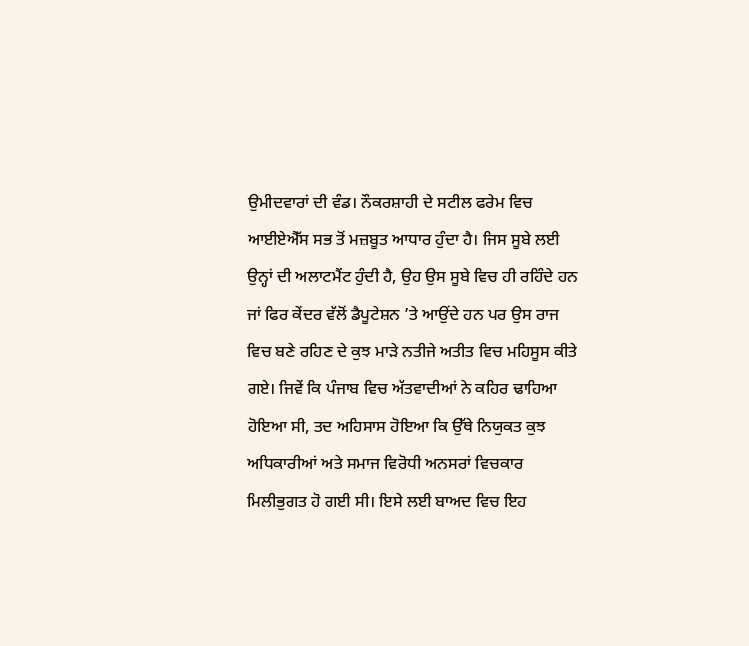ਉਮੀਦਵਾਰਾਂ ਦੀ ਵੰਡ। ਨੌਕਰਸ਼ਾਹੀ ਦੇ ਸਟੀਲ ਫਰੇਮ ਵਿਚ ਆਈਏਐੱਸ ਸਭ ਤੋਂ ਮਜ਼ਬੂਤ ਆਧਾਰ ਹੁੰਦਾ ਹੈ। ਜਿਸ ਸੂਬੇ ਲਈ ਉਨ੍ਹਾਂ ਦੀ ਅਲਾਟਮੈਂਟ ਹੁੰਦੀ ਹੈ, ਉਹ ਉਸ ਸੂਬੇ ਵਿਚ ਹੀ ਰਹਿੰਦੇ ਹਨ ਜਾਂ ਫਿਰ ਕੇਂਦਰ ਵੱਲੋਂ ਡੈਪੂਟੇਸ਼ਨ ’ਤੇ ਆਉਂਦੇ ਹਨ ਪਰ ਉਸ ਰਾਜ ਵਿਚ ਬਣੇ ਰਹਿਣ ਦੇ ਕੁਝ ਮਾੜੇ ਨਤੀਜੇ ਅਤੀਤ ਵਿਚ ਮਹਿਸੂਸ ਕੀਤੇ ਗਏ। ਜਿਵੇਂ ਕਿ ਪੰਜਾਬ ਵਿਚ ਅੱਤਵਾਦੀਆਂ ਨੇ ਕਹਿਰ ਢਾਹਿਆ ਹੋਇਆ ਸੀ, ਤਦ ਅਹਿਸਾਸ ਹੋਇਆ ਕਿ ਉੱਥੇ ਨਿਯੁਕਤ ਕੁਝ ਅਧਿਕਾਰੀਆਂ ਅਤੇ ਸਮਾਜ ਵਿਰੋਧੀ ਅਨਸਰਾਂ ਵਿਚਕਾਰ ਮਿਲੀਭੁਗਤ ਹੋ ਗਈ ਸੀ। ਇਸੇ ਲਈ ਬਾਅਦ ਵਿਚ ਇਹ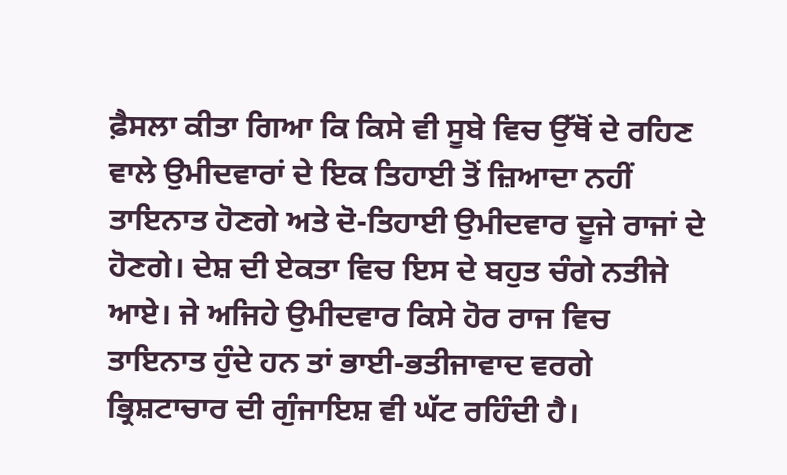ਫ਼ੈਸਲਾ ਕੀਤਾ ਗਿਆ ਕਿ ਕਿਸੇ ਵੀ ਸੂਬੇ ਵਿਚ ਉੱਥੋਂ ਦੇ ਰਹਿਣ ਵਾਲੇ ਉਮੀਦਵਾਰਾਂ ਦੇ ਇਕ ਤਿਹਾਈ ਤੋਂ ਜ਼ਿਆਦਾ ਨਹੀਂ ਤਾਇਨਾਤ ਹੋਣਗੇ ਅਤੇ ਦੋ-ਤਿਹਾਈ ਉਮੀਦਵਾਰ ਦੂਜੇ ਰਾਜਾਂ ਦੇ ਹੋਣਗੇ। ਦੇਸ਼ ਦੀ ਏਕਤਾ ਵਿਚ ਇਸ ਦੇ ਬਹੁਤ ਚੰਗੇ ਨਤੀਜੇ ਆਏ। ਜੇ ਅਜਿਹੇ ਉਮੀਦਵਾਰ ਕਿਸੇ ਹੋਰ ਰਾਜ ਵਿਚ ਤਾਇਨਾਤ ਹੁੰਦੇ ਹਨ ਤਾਂ ਭਾਈ-ਭਤੀਜਾਵਾਦ ਵਰਗੇ ਭ੍ਰਿਸ਼ਟਾਚਾਰ ਦੀ ਗੁੰਜਾਇਸ਼ ਵੀ ਘੱਟ ਰਹਿੰਦੀ ਹੈ।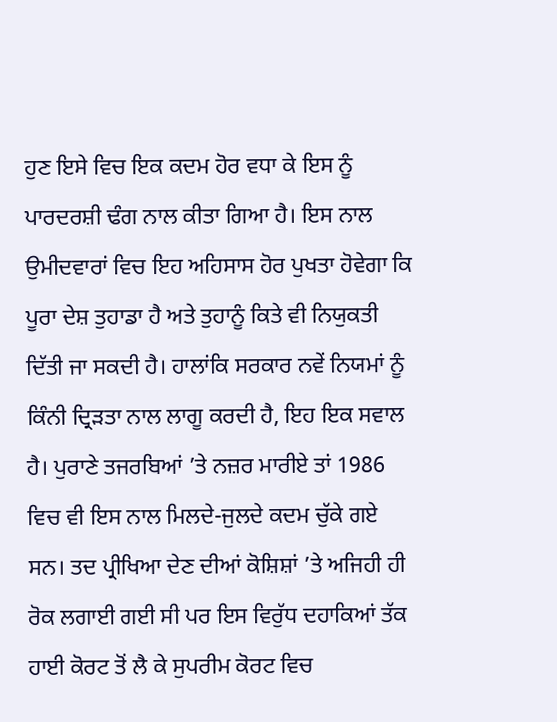ਹੁਣ ਇਸੇ ਵਿਚ ਇਕ ਕਦਮ ਹੋਰ ਵਧਾ ਕੇ ਇਸ ਨੂੰ ਪਾਰਦਰਸ਼ੀ ਢੰਗ ਨਾਲ ਕੀਤਾ ਗਿਆ ਹੈ। ਇਸ ਨਾਲ ਉਮੀਦਵਾਰਾਂ ਵਿਚ ਇਹ ਅਹਿਸਾਸ ਹੋਰ ਪੁਖਤਾ ਹੋਵੇਗਾ ਕਿ ਪੂਰਾ ਦੇਸ਼ ਤੁਹਾਡਾ ਹੈ ਅਤੇ ਤੁਹਾਨੂੰ ਕਿਤੇ ਵੀ ਨਿਯੁਕਤੀ ਦਿੱਤੀ ਜਾ ਸਕਦੀ ਹੈ। ਹਾਲਾਂਕਿ ਸਰਕਾਰ ਨਵੇਂ ਨਿਯਮਾਂ ਨੂੰ ਕਿੰਨੀ ਦ੍ਰਿੜਤਾ ਨਾਲ ਲਾਗੂ ਕਰਦੀ ਹੈ, ਇਹ ਇਕ ਸਵਾਲ ਹੈ। ਪੁਰਾਣੇ ਤਜਰਬਿਆਂ ’ਤੇ ਨਜ਼ਰ ਮਾਰੀਏ ਤਾਂ 1986 ਵਿਚ ਵੀ ਇਸ ਨਾਲ ਮਿਲਦੇ-ਜੁਲਦੇ ਕਦਮ ਚੁੱਕੇ ਗਏ ਸਨ। ਤਦ ਪ੍ਰੀਖਿਆ ਦੇਣ ਦੀਆਂ ਕੋਸ਼ਿਸ਼ਾਂ ’ਤੇ ਅਜਿਹੀ ਹੀ ਰੋਕ ਲਗਾਈ ਗਈ ਸੀ ਪਰ ਇਸ ਵਿਰੁੱਧ ਦਹਾਕਿਆਂ ਤੱਕ ਹਾਈ ਕੋਰਟ ਤੋਂ ਲੈ ਕੇ ਸੁਪਰੀਮ ਕੋਰਟ ਵਿਚ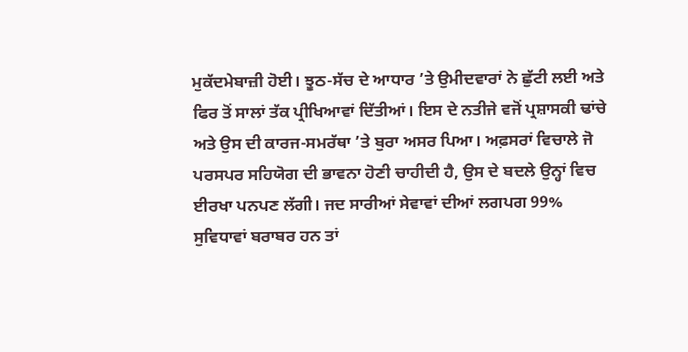ਮੁਕੱਦਮੇਬਾਜ਼ੀ ਹੋਈ। ਝੂਠ-ਸੱਚ ਦੇ ਆਧਾਰ ’ਤੇ ਉਮੀਦਵਾਰਾਂ ਨੇ ਛੁੱਟੀ ਲਈ ਅਤੇ ਫਿਰ ਤੋਂ ਸਾਲਾਂ ਤੱਕ ਪ੍ਰੀਖਿਆਵਾਂ ਦਿੱਤੀਆਂ। ਇਸ ਦੇ ਨਤੀਜੇ ਵਜੋਂ ਪ੍ਰਸ਼ਾਸਕੀ ਢਾਂਚੇ ਅਤੇ ਉਸ ਦੀ ਕਾਰਜ-ਸਮਰੱਥਾ ’ਤੇ ਬੁਰਾ ਅਸਰ ਪਿਆ। ਅਫ਼ਸਰਾਂ ਵਿਚਾਲੇ ਜੋ ਪਰਸਪਰ ਸਹਿਯੋਗ ਦੀ ਭਾਵਨਾ ਹੋਣੀ ਚਾਹੀਦੀ ਹੈ, ਉਸ ਦੇ ਬਦਲੇ ਉਨ੍ਹਾਂ ਵਿਚ ਈਰਖਾ ਪਨਪਣ ਲੱਗੀ। ਜਦ ਸਾਰੀਆਂ ਸੇਵਾਵਾਂ ਦੀਆਂ ਲਗਪਗ 99% ਸੁਵਿਧਾਵਾਂ ਬਰਾਬਰ ਹਨ ਤਾਂ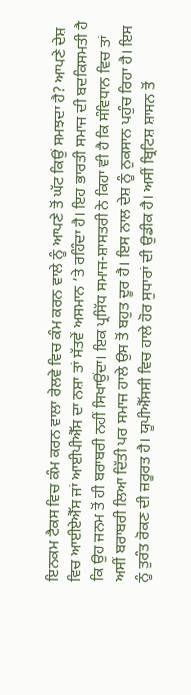ਇਨਕਮ ਟੈਕਸ ਵਿਚ ਕੰਮ ਕਰਨ ਵਾਲਾ ਰੇਲਵੇ ਵਿਚ ਕੰਮ ਕਰਨ ਵਾਲੇ ਨੂੰ ਆਪਣੇ ਤੋਂ ਘੱਟ ਕਿਉਂ ਸਮਝਦਾ ਹੈ? ਆਪਣੇ ਦੇਸ਼ ਵਿਚ ਆਈਏਐੱਸ ਜਾਂ ਆਈਪੀਐੱਸ ਦਾ ਨਸ਼ਾ ਤਾਂ ਸੱਤਵੇਂ ਅਸਮਾਨ ’ਤੇ ਰਹਿੰਦਾ ਹੈ। ਇਹ ਭਾਰਤੀ ਸਮਾਜ ਦੀ ਬਦਕਿਸਮਤੀ ਹੈ ਕਿ ਉਹ ਜਨਮ ਤੋਂ ਹੀ ਬਰਾਬਰੀ ਨਹੀਂ ਸਿਖਾਉਂਦਾ। ਇਕ ਪ੍ਰਸਿੱਧ ਸਮਾਜ-ਸ਼ਾਸਤਰੀ ਨੇ ਕਿਹਾ ਵੀ ਹੈ ਕਿ ਸੰਵਿਧਾਨ ਵਿਚ ਤਾਂ ਅਸੀਂ ਬਰਾਬਰੀ ਲਿਆ ਦਿੱਤੀ ਪਰ ਸਮਾਜ ਹਾਲੇ ਉਸ ਤੋਂ ਬਹੁਤ ਦੂਰ ਹੈ। ਇਸ ਨਾਲ ਦੇਸ਼ ਨੂੰ ਨੁਕਸਾਨ ਪਹੁੰਚ ਰਿਹਾ ਹੈ। ਇਸ ਨੂੰ ਤੁਰੰਤ ਰੋਕਣ ਦੀ ਜ਼ਰੂਰਤ ਹੈ। ਯੂਪੀਐੱਸਸੀ ਵਿਚ ਹਾਲੇ ਹੋਰ ਸੁਧਾਰਾਂ ਦੀ ਉਡੀਕ ਹੈ। ਅਸੀਂ ਬ੍ਰਿਟਿਸ਼ ਸ਼ਾਸਨ ਤੋਂ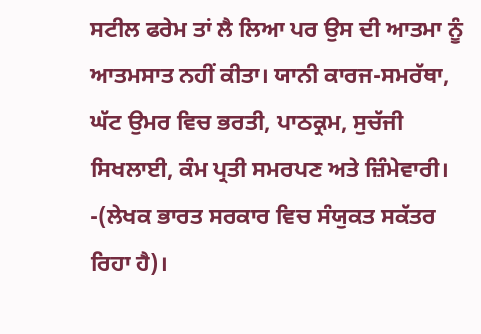ਸਟੀਲ ਫਰੇਮ ਤਾਂ ਲੈ ਲਿਆ ਪਰ ਉਸ ਦੀ ਆਤਮਾ ਨੂੰ ਆਤਮਸਾਤ ਨਹੀਂ ਕੀਤਾ। ਯਾਨੀ ਕਾਰਜ-ਸਮਰੱਥਾ, ਘੱਟ ਉਮਰ ਵਿਚ ਭਰਤੀ, ਪਾਠਕ੍ਰਮ, ਸੁਚੱਜੀ ਸਿਖਲਾਈ, ਕੰਮ ਪ੍ਰਤੀ ਸਮਰਪਣ ਅਤੇ ਜ਼ਿੰਮੇਵਾਰੀ।
-(ਲੇਖਕ ਭਾਰਤ ਸਰਕਾਰ ਵਿਚ ਸੰਯੁਕਤ ਸਕੱਤਰ ਰਿਹਾ ਹੈ)।